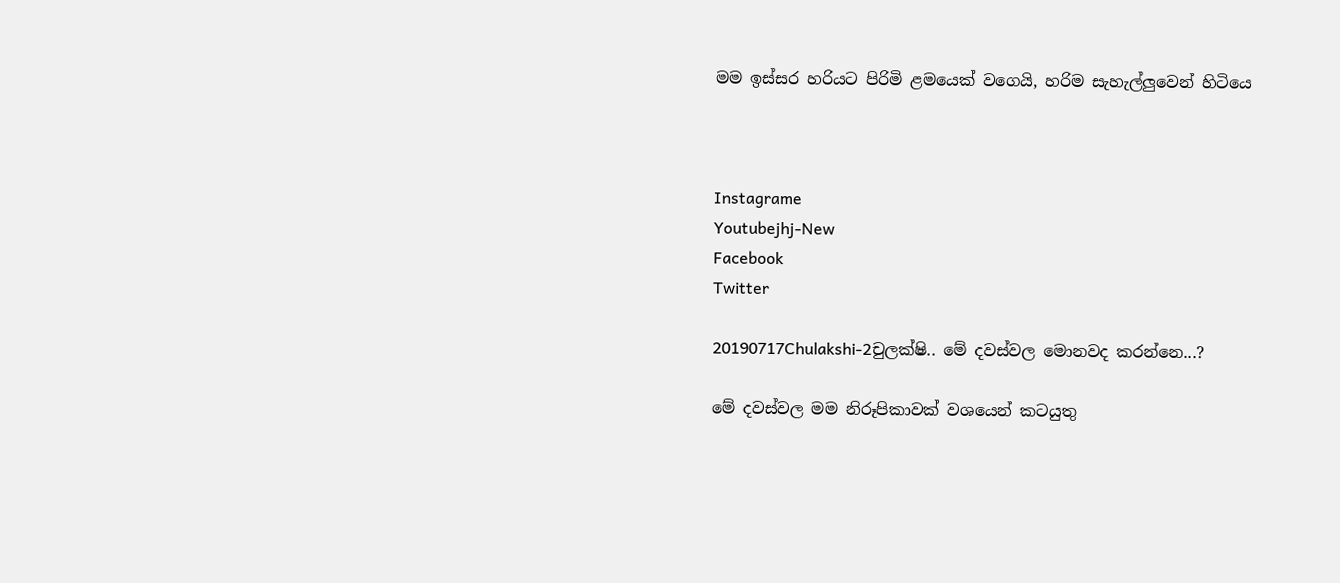මම ඉස්සර හරියට පිරිමි ළමයෙක් වගෙයි, හරිම සැහැල්ලුවෙන් හිටියෙ



Instagrame
Youtubejhj-New
Facebook
Twitter

20190717Chulakshi-2චුලක්ෂි.. මේ දවස්වල මොනවද කරන්නෙ...?

මේ දවස්වල මම නිරූපිකාවක් වශයෙන් කටයුතු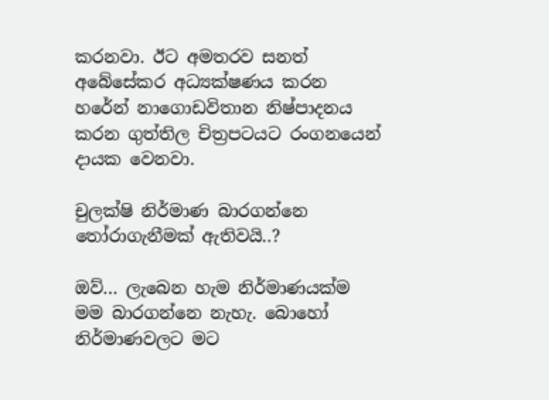කරනවා. ඊට අමතරව සනත් අබේසේකර අධ්‍යක්ෂණය කරන හරේන් නාගොඩවිතාන නිෂ්පාදනය කරන ගුත්තිල චිත්‍රපටයට රංගනයෙන් දායක වෙනවා.

චුලක්ෂි නිර්මාණ බාරගන්නෙ තෝරාගැනීමක් ඇතිවයි..?

ඔව්... ලැබෙන හැම නිර්මාණයක්ම මම බාරගන්නෙ නැහැ. බොහෝ නිර්මාණවලට මට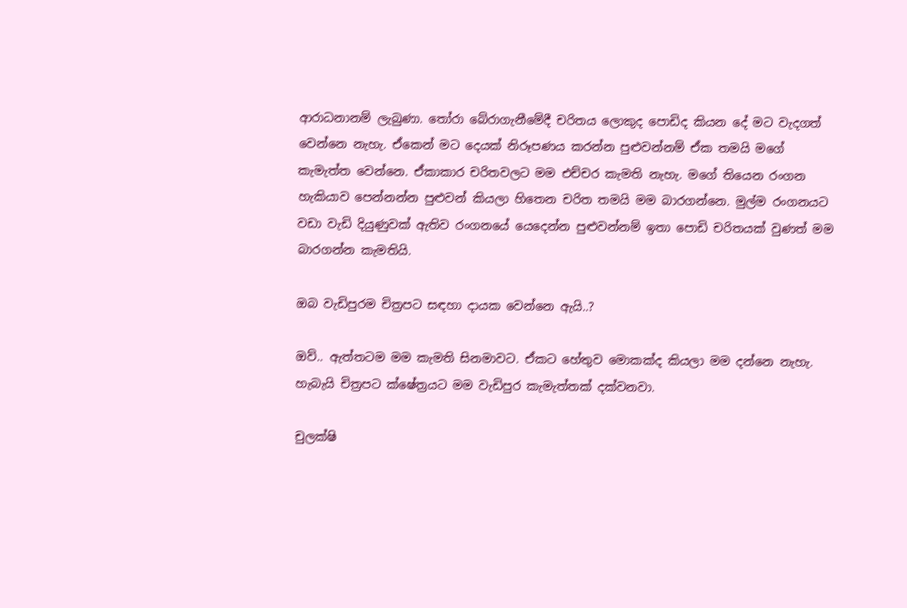ආරාධනානම් ලැබුණා. තෝරා බේරාගැනීමේදී චරිතය ලොකුද පොඩිද කියන දේ මට වැදගත් වෙන්නෙ නැහැ. ඒකෙන් මට දෙයක් නිරූපණය කරන්න පුළුවන්නම් ඒක තමයි මගේ කැමැත්ත වෙන්නෙ. ඒකාකාර චරිතවලට මම එච්චර කැමති නැහැ. මගේ තියෙන රංගන හැකියාව පෙන්නන්න පුළුවන් කියලා හිතෙන චරිත තමයි මම බාරගන්නෙ. මුල්ම රංගනයට වඩා වැඩි දියුණුවක් ඇතිව රංගනයේ යෙදෙන්න පුළුවන්නම් ඉතා පොඩි චරිතයක් වුණත් මම බාරගන්න කැමතියි.

ඔබ වැඩිපුරම චිත්‍රපට සඳහා දායක වෙන්නෙ ඇයි..?

ඔව්.. ඇත්තටම මම කැමති සිනමාවට. ඒකට හේතුව මොකක්ද කියලා මම දන්නෙ නැහැ. හැබැයි චිත්‍රපට ක්ෂේත්‍රයට මම වැඩිපුර කැමැත්තක් දක්වනවා.

චුලක්ෂි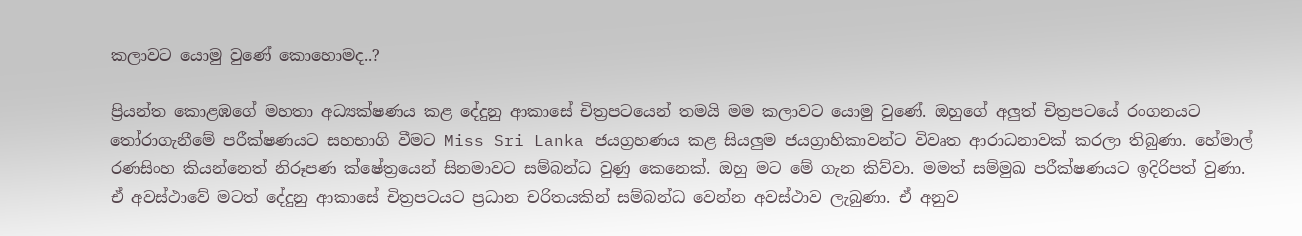කලාවට යොමු වුණේ කොහොමද..?

ප්‍රියන්ත කොළඹගේ මහතා අධ්‍යක්ෂණය කළ දේදුනු ආකාසේ චිත්‍රපටයෙන් තමයි මම කලාවට යොමු වු‍ණේ. ඔහුගේ අලුත් චිත්‍රපටයේ රංගනයට තෝරාගැනීමේ පරීක්ෂණයට සහභාගි වීමට Miss Sri Lanka ජයග්‍රහණය කළ සියලුම ජයග්‍රාහිකාවන්ට විවෘත ආරාධනාවක් කරලා තිබුණා. හේමාල් රණසිංහ කියන්නෙත් නිරූපණ ක්ෂේත්‍රයෙන් සිනමාවට සම්බන්ධ වුණු කෙනෙක්. ඔහු මට මේ ගැන කිව්වා. මමත් සම්මුඛ පරීක්ෂණයට ඉදිරිපත් වුණා. ඒ අවස්ථාවේ මටත් දේදුනු ආකාසේ චිත්‍රපටයට ප්‍රධාන චරිතයකින් සම්බන්ධ වෙන්න අවස්ථාව ලැබුණා. ඒ අනුව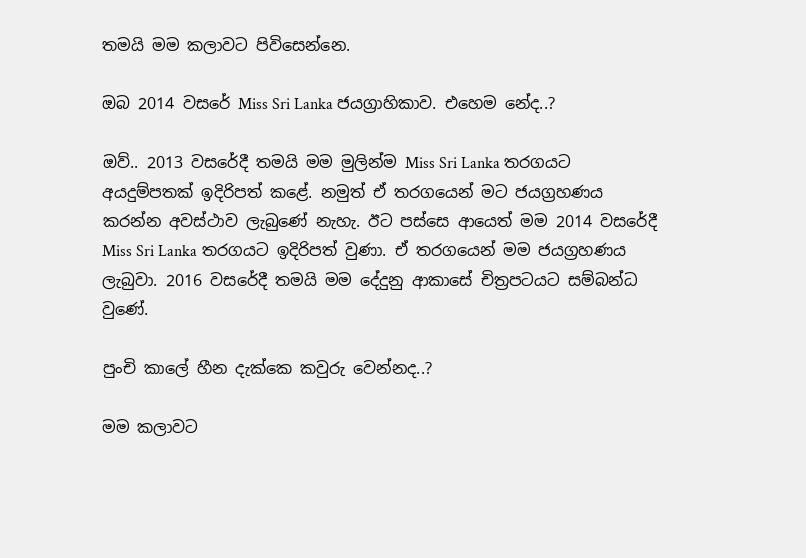තමයි මම කලාවට පිවිසෙන්නෙ.

ඔබ 2014 වසරේ Miss Sri Lanka ජයග්‍රාහිකාව. එහෙම නේද..?

ඔව්.. 2013 වසරේදී තමයි මම මුලින්ම Miss Sri Lanka තරගයට අයදුම්පතක් ඉදිරිපත් කළේ. නමුත් ඒ තරගයෙන් මට ජයග්‍රහණය කරන්න අවස්ථාව ලැබුණේ නැහැ. ඊට පස්සෙ ආයෙත් මම 2014 වසරේදී Miss Sri Lanka තරගයට ඉදිරිපත් වුණා. ඒ තරගයෙන් මම ජයග්‍රහණය ලැබුවා. 2016 වසරේදී තමයි මම දේදුනු ආකාසේ චිත්‍රපටයට සම්බන්ධ වුණේ.

පුංචි කාලේ හීන දැක්කෙ කවුරු වෙන්නද..?

මම කලාවට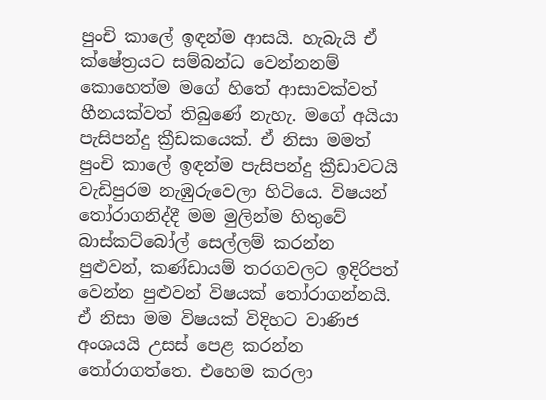පුංචි කාලේ ඉඳන්ම ආසයි. හැබැයි ඒ ක්ෂේත්‍රයට සම්බන්ධ වෙන්නනම් කොහෙත්ම මගේ හිතේ ආසාවක්වත් හීනයක්වත් තිබුණේ නැහැ. මගේ අයියා පැසිපන්දු ක්‍රීඩකයෙක්. ඒ නිසා මමත් පුංචි කාලේ ඉඳන්ම පැසිපන්දු ක්‍රීඩාවටයි වැඩිපුරම නැඹුරුවෙලා හිටියෙ. විෂයන් තෝරාගනිද්දී මම මුලින්ම හිතුවේ බාස්කට්බෝල් සෙල්ලම් කරන්න පුළුවන්, කණ්ඩායම් තරගවලට ඉදිරිපත් වෙන්න පුළුවන් විෂයක් තෝරාගන්නයි. ඒ නිසා මම විෂයක් විදිහට වාණිජ අංශයයි උසස් පෙළ කරන්න තෝරාගත්තෙ. එහෙම කරලා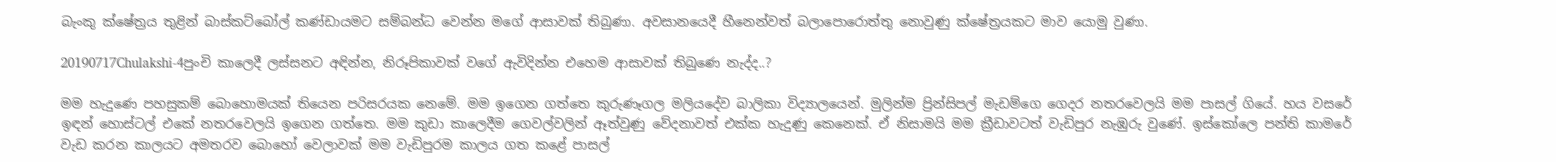බැංකු ක්ෂේත්‍රය තුළින් බාස්කට්බෝල් කණ්ඩායමට සම්බන්ධ වෙන්න මගේ ආසාවක් තිබුණා. අවසානයෙදී හීනෙන්වත් බලාපොරොත්තු නොවුණු ක්ෂේත්‍රයකට මාව යොමු වුණා.

20190717Chulakshi-4පුංචි කාලෙදී ලස්සනට අඳින්න, නිරූපිකාවක් වගේ ඇවිදින්න එහෙම ආසාවක් තිබුණෙ නැද්ද..?

මම හැදුණෙ පහසුකම් බොහොමයක් තියෙන පරිසරයක නෙමේ. මම ඉගෙන ගත්තෙ කුරුණෑගල මලියදේව බාලිකා විද්‍යාලයෙන්. මුලින්ම ප්‍රින්සිපල් මැඩම්ගෙ ගෙදර නතරවෙලයි මම පාසල් ගියේ. හය වසරේ ඉඳන් හොස්ටල් එකේ නතරවෙලයි ඉගෙන ගත්තෙ. මම කුඩා කාලෙදීම ගෙවල්වලින් ඈත්වුණු වේදනාවත් එක්ක හැදුණු කෙනෙක්. ඒ නිසාමයි මම ක්‍රීඩාවටත් වැඩිපුර නැඹුරු වුණේ. ඉස්කෝලෙ පන්ති කාමරේ වැඩ කරන කාලයට අමතරව බොහෝ වෙලාවක් මම වැඩිපුරම කාලය ගත කළේ පාසල්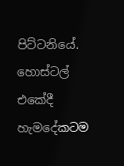පිට්ටනියේ. හොස්ටල් එකේදී හැමදේකටම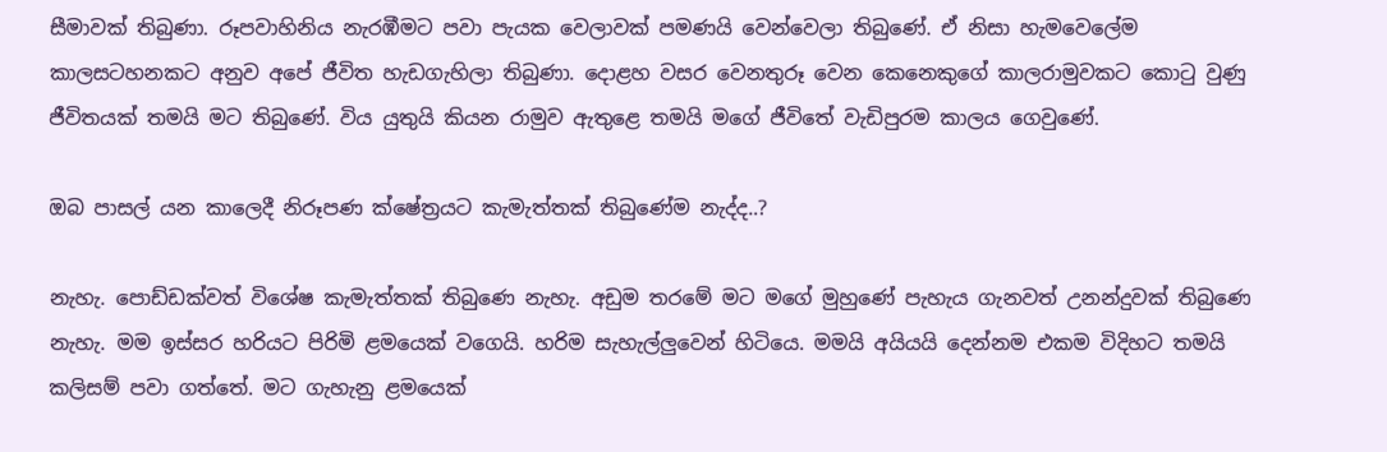සීමාවක් තිබුණා. රූපවාහිනිය නැරඹීමට පවා පැයක වෙලාවක් පමණයි වෙන්වෙලා තිබු‍‍ණේ. ඒ නිසා හැමවෙලේම කාලසටහනකට අනුව අපේ ජීවිත හැඩගැහිලා තිබුණා. දොළහ වසර වෙනතුරූ වෙන කෙනෙකුගේ කාලරාමුවකට කොටු වුණු ජීවිතයක් තමයි මට තිබුණේ. විය යුතුයි කියන රාමුව ඇතුළෙ තමයි මගේ ජීවිතේ වැඩිපුරම කාලය ගෙවුණේ.

ඔබ පාසල් යන කාලෙදී නිරූපණ ක්ෂේත්‍රයට කැමැත්තක් තිබුණේම නැද්ද..?

නැහැ. පොඩ්ඩක්වත් විශේෂ කැමැත්තක් තිබුණෙ නැහැ. අඩුම තරමේ මට මගේ මුහුණේ පැහැය ගැනවත් උනන්දුවක් තිබුණෙ නැහැ. මම ඉස්සර හරියට පිරිමි ළමයෙක් වගෙයි. හරිම සැහැල්ලුවෙන් හිටියෙ. මමයි අයියයි දෙන්නම එකම විදිහට තමයි කලිසම් පවා ගත්තේ. මට ගැහැනු ළමයෙක්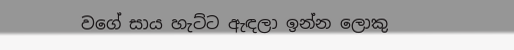වගේ සාය හැට්ට ඇඳලා ඉන්න ලොකු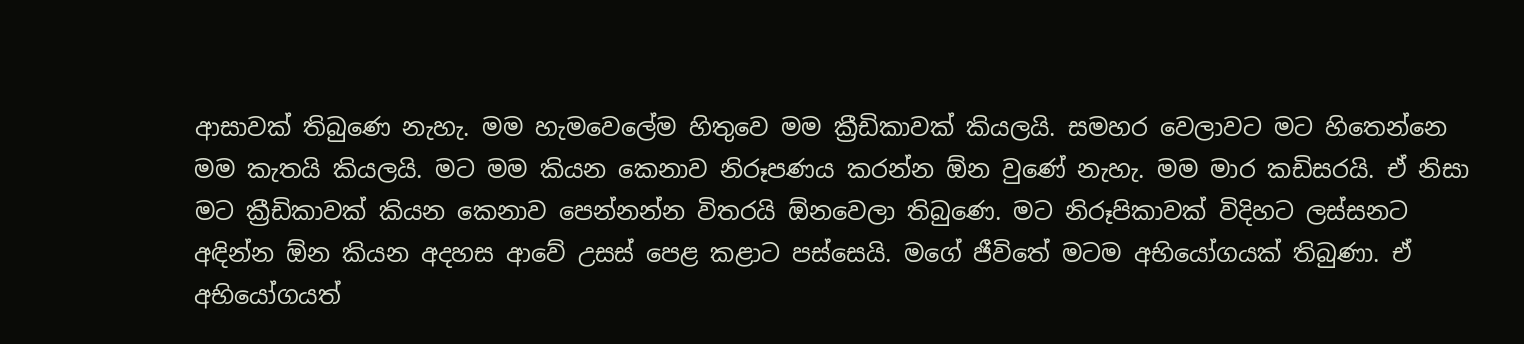ආසාවක් තිබුණෙ නැහැ. මම හැමවෙලේම හිතුවෙ මම ක්‍රීඩිකාවක් කියලයි. සමහර වෙලාවට මට හිතෙන්නෙ මම කැතයි කියලයි. මට මම කියන කෙනාව නිරූපණය කරන්න ඕන වුණේ නැහැ. මම මාර කඩිසරයි. ඒ නිසා මට ක්‍රීඩිකාවක් කියන කෙනාව පෙන්නන්න විතරයි ඕනවෙලා තිබුණෙ. මට නිරූපිකාවක් විදිහට ලස්සනට අඳින්න ඕන කියන අදහස ආවේ උසස් පෙළ කළාට පස්සෙයි. මගේ ජීවිතේ මටම අභියෝගයක් තිබුණා. ඒ අභියෝගයත්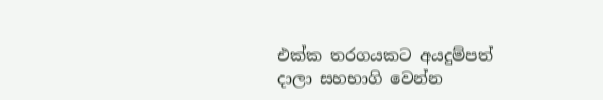එක්ක තරගයකට අයදුම්පත් දාලා සහභාගි වෙන්න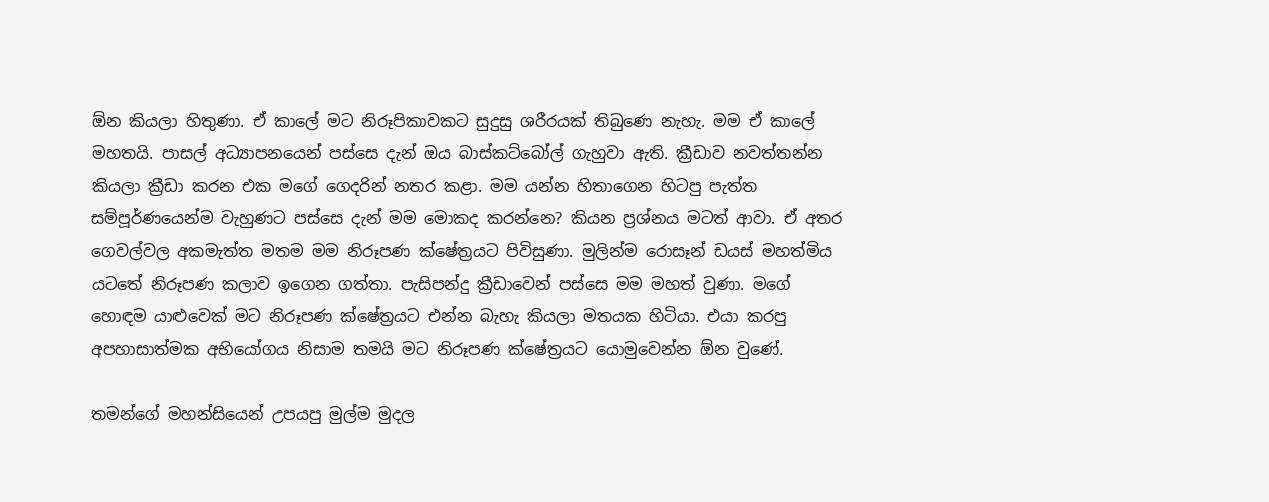ඕන කියලා හිතුණා. ඒ කාලේ මට නිරූපිකාවකට සුදුසු ශරීරයක් තිබුණෙ නැහැ. මම ඒ කාලේ මහතයි. පාසල් අධ්‍යාපනයෙන් පස්සෙ දැන් ඔය බාස්කට්බෝල් ගැහුවා ඇති. ක්‍රීඩාව නවත්තන්න කියලා ක්‍රීඩා කරන එක මගේ ගෙදරින් නතර කළා. මම යන්න හිතාගෙන හිටපු පැත්ත සම්පූර්ණයෙන්ම වැහුණට පස්සෙ දැන් මම මොකද කරන්නෙ? කියන ප්‍රශ්නය මටත් ආවා. ඒ අතර ගෙවල්වල අකමැත්ත මතම මම නිරූපණ ක්ෂේත්‍රයට පිවිසුණා. මුලින්ම රොසෑන් ඩයස් මහත්මිය යටතේ නිරූපණ කලාව ඉගෙන ගත්තා. පැසිපන්දු ක්‍රීඩාවෙන් පස්සෙ මම මහත් වුණා. මගේ හොඳම යාළුවෙක් මට නිරූපණ ක්ෂේත්‍රයට එන්න බැහැ කියලා මතයක හිටියා. එයා කරපු අපහාසාත්මක අභියෝගය නිසාම තමයි මට නිරූපණ ක්ෂේත්‍රයට යොමුවෙන්න ඕන වුණේ.

තමන්ගේ මහන්සියෙන් උපයපු මුල්ම මුදල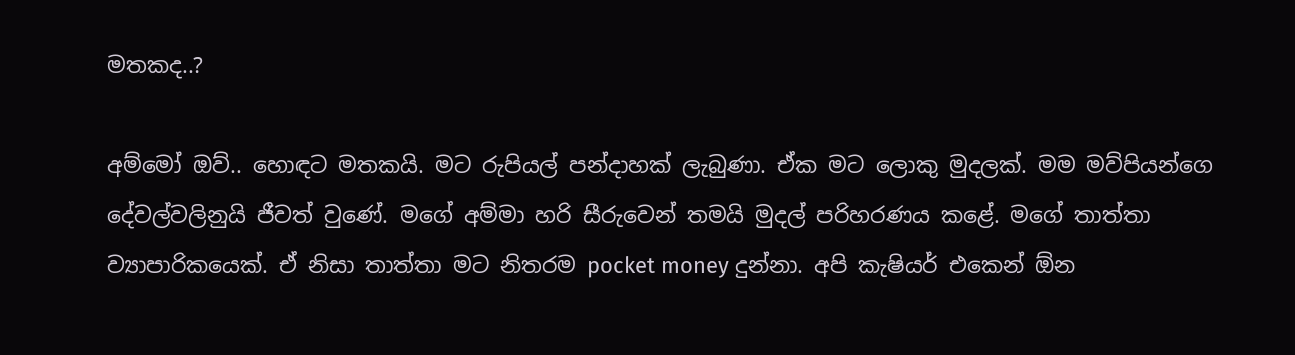මතකද..?

අම්මෝ ඔව්.. හොඳට මතකයි. මට රුපියල් පන්දාහක් ලැබුණා. ඒක මට ලොකු මුදලක්. මම මව්පියන්ගෙ දේවල්වලිනුයි ජීවත් වුණේ. මගේ අම්මා හරි සීරුවෙන් තමයි මුදල් පරිහරණය කළේ. මගේ තාත්තා ව්‍යාපාරිකයෙක්. ඒ නිසා තාත්තා මට නිතරම pocket money දුන්නා. අපි කැෂියර් එකෙන් ඕන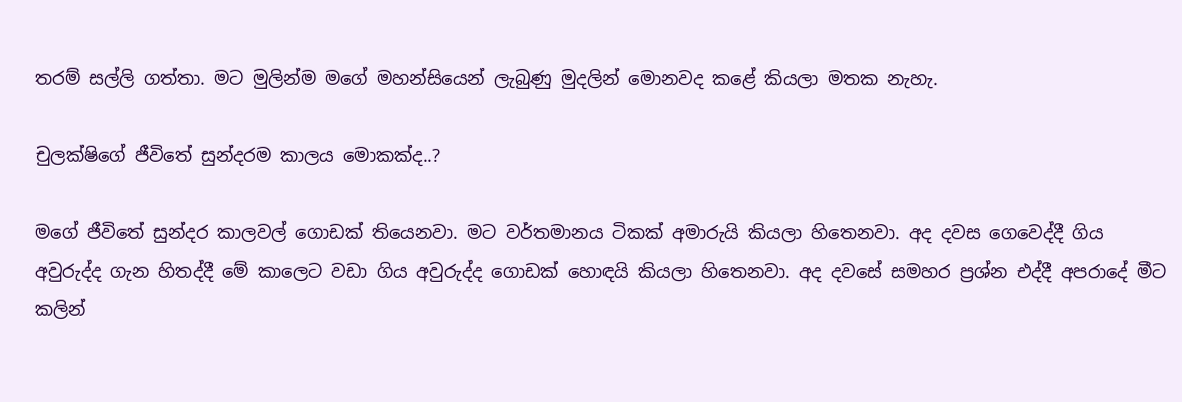තරම් සල්ලි ගත්තා. මට මුලින්ම මගේ මහන්සියෙන් ලැබුණු මුදලින් මොනවද කළේ කියලා මතක නැහැ.

චුලක්ෂිගේ ජීවිතේ සුන්දරම කාලය මොකක්ද..?

මගේ ජීවිතේ සුන්දර කාලවල් ගොඩක් තියෙනවා. මට වර්තමානය ටිකක් අමාරුයි කියලා හිතෙනවා. අද දවස ගෙවෙද්දී ගිය අවුරුද්ද ගැන හිතද්දී මේ කාලෙට වඩා ගිය අවුරුද්ද ගොඩක් හොඳයි කියලා හිතෙනවා. අද දවසේ සමහර ප්‍රශ්න එද්දී අපරාදේ මීට කලින්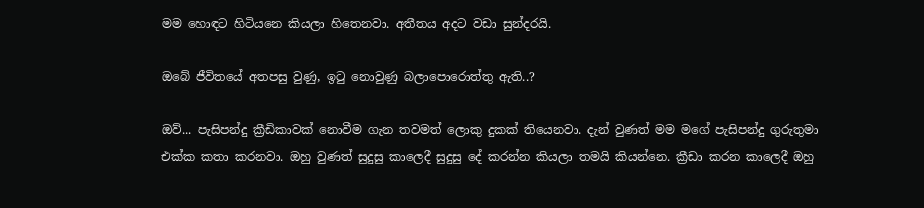මම හොඳට හිටියනෙ කියලා හිතෙනවා. අතීතය අදට වඩා සුන්දරයි.

ඔබේ ජීවිතයේ අතපසු වුණු, ඉටු නොවුණු බලාපොරොත්තු ඇති..?

ඔව්... පැසිපන්දු ක්‍රීඩිකාවක් නොවීම ගැන තවමත් ලොකු දුකක් තියෙනවා. දැන් වුණත් මම මගේ පැසිපන්දු ගුරුතුමා එක්ක කතා කරනවා. ඔහු වුණත් සුදුසු කාලෙදී සුදුසු දේ කරන්න කියලා තමයි කියන්නෙ. ක්‍රීඩා කරන කාලෙදී ඔහු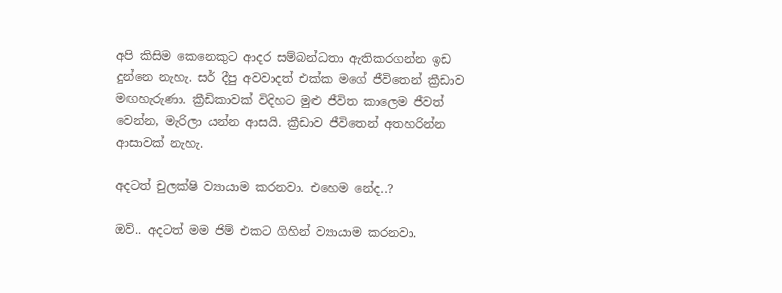අපි කිසිම කෙනෙකුට ආදර සම්බන්ධතා ඇතිකරගන්න ඉඩ දුන්නෙ නැහැ. සර් දීපු අවවාදත් එක්ක මගේ ජීවිතෙන් ක්‍රීඩාව මඟහැරුණා. ක්‍රීඩිකාවක් විදිහට මුළු ජීවිත කාලෙම ජීවත් වෙන්න, මැරිලා යන්න ආසයි. ක්‍රීඩාව ජීවිතෙන් අතහරින්න ආසාවක් නැහැ.

අදටත් චුලක්ෂි ව්‍යායාම කරනවා. එහෙම නේද..?

ඔව්.. අදටත් මම ජිම් එකට ගිහින් ව්‍යායාම කරනවා.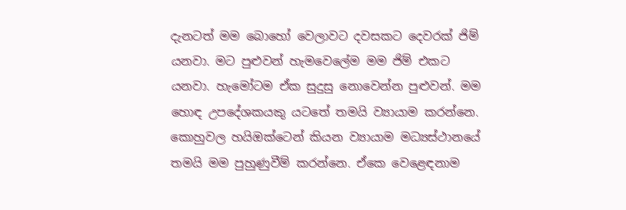දැනටත් මම බොහෝ වෙලාවට දවසකට දෙවරක් ජිම් යනවා. මට පුළුවන් හැමවෙලේම මම ජිම් එකට යනවා. හැමෝටම ඒක සුදුසු නොවෙන්න පුළුවන්. මම හොඳ උපදේශකයකු යටතේ තමයි ව්‍යායාම කරන්නෙ. කොහුවල හයිඔක්ටෙන් කියන ව්‍යායාම මධ්‍යස්ථානයේ තමයි මම පුහුණුවීම් කරන්නෙ. ඒකෙ වෙළෙඳනාම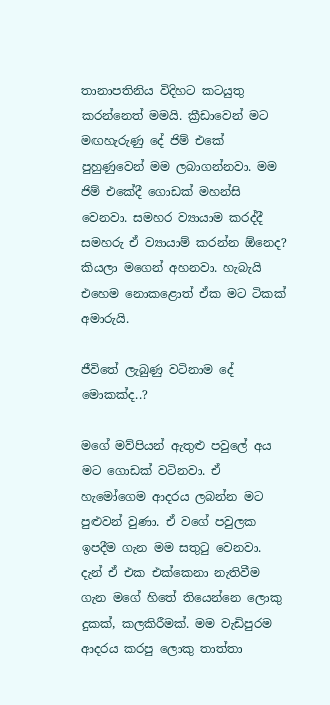තානාපතිනිය විදිහට කටයුතු කරන්නෙත් මමයි. ක්‍රීඩාවෙන් මට මඟහැරුණු දේ ජිම් එකේ පුහුණුවෙන් මම ලබාගන්නවා. මම ජිම් එකේදී ගොඩක් මහන්සි වෙනවා. සමහර ව්‍යායාම කරද්දී සමහරු ඒ ව්‍යායාම් කරන්න ඕනෙද? කියලා මගෙන් අහනවා. හැබැයි එහෙම නොකළොත් ඒක මට ටිකක් අමාරුයි.

ජීවිතේ ලැබුණු වටිනාම දේ මොකක්ද..?

මගේ මව්පියන් ඇතුළු පවුලේ අය මට ගොඩක් වටිනවා. ඒ හැමෝගෙම ආදරය ලබන්න මට පුළුවන් වුණා. ඒ වගේ පවුලක ඉපදීම ගැන මම සතුටු වෙනවා. දැන් ඒ එක එක්කෙනා නැතිවීම ගැන මගේ හිතේ තියෙන්නෙ ලොකු දුකක්, කලකිරීමක්. මම වැඩිපුරම ආදරය කරපු ලොකු තාත්තා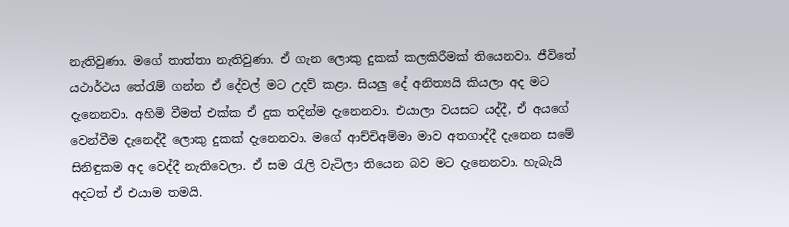නැතිවුණා. මගේ තාත්තා නැතිවුණා. ඒ ගැන ලොකු දුකක් කලකිරීමක් තියෙනවා. ජීවිතේ යථාර්ථය තේරැම් ගන්න ඒ දේවල් මට උදව් කළා. සියලු දේ අනිත්‍යයි කියලා අද මට දැනෙනවා. අහිමි වීමත් එක්ක ඒ දුක තදින්ම දැනෙනවා. එයාලා වයසට යද්දී, ඒ අයගේ වෙන්වීම දැනෙද්දී ලොකු දුකක් දැනෙනවා. මගේ ආච්චිඅම්මා මාව අතගාද්දී දැනෙන සමේ සිනිඳුකම අද වෙද්දී නැතිවෙලා. ඒ සම රැලි වැටිලා තියෙන බව මට දැනෙනවා. හැබැයි අදටත් ඒ එයාම තමයි.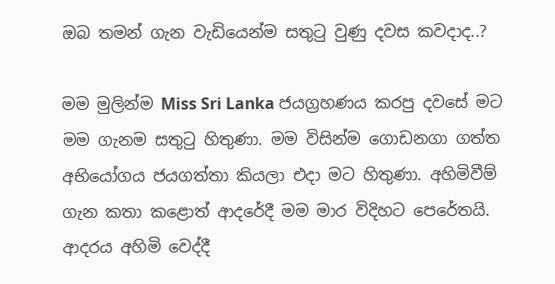ඔබ තමන් ගැන වැඩියෙන්ම සතුටු වුණු දවස කවදාද..?

මම මුලින්ම Miss Sri Lanka ජයග්‍රහණය කරපු දවසේ මට මම ගැනම සතුටු හිතුණා. මම විසින්ම ගොඩනගා ගත්ත අභියෝගය ජයගත්තා කියලා එදා මට හිතුණා. අහිමිවීම් ගැන කතා කළොත් ආදරේදී මම මාර විදිහට පෙරේතයි. ආදරය අහිමි වෙද්දී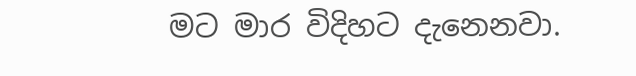මට මාර විදිහට දැනෙනවා.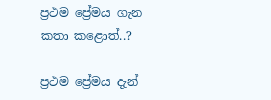ප්‍රථම ප්‍රේමය ගැන කතා කළොත්..?

ප්‍රථම ප්‍රේමය දැන්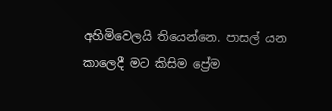අහිමිවෙලයි තියෙන්නෙ. පාසල් යන කාලෙදී මට කිසිම ප්‍රේම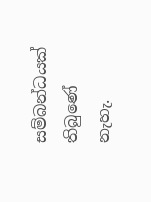සම්බන්ධයක් තිබුණේ නැහැ.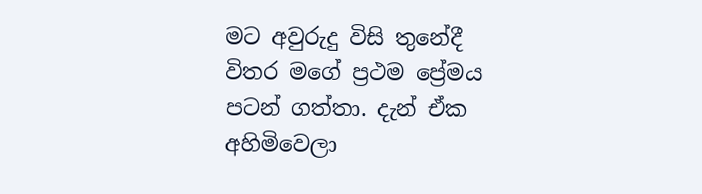මට අවුරුදු විසි තුනේදී විතර මගේ ප්‍රථම ප්‍රේමය පටන් ගත්තා. දැන් ඒක අහිමිවෙලා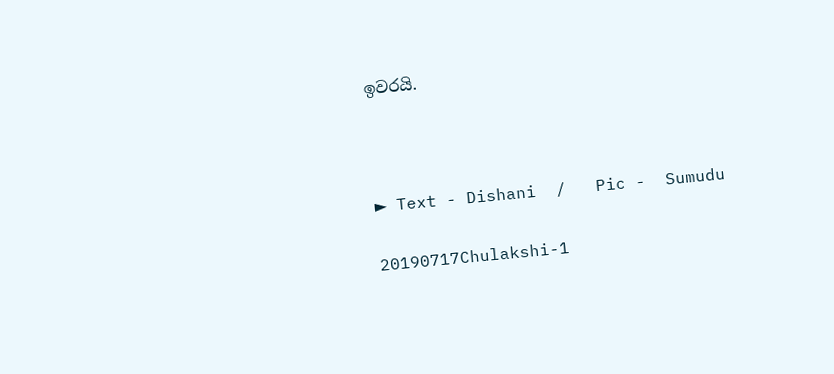ඉවරයි.



► Text - Dishani  /   Pic -  Sumudu

20190717Chulakshi-1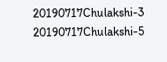20190717Chulakshi-3 20190717Chulakshi-5